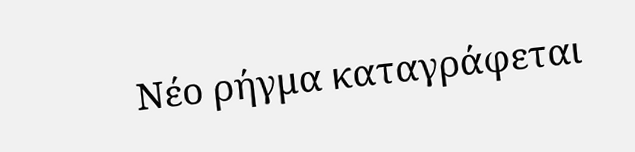Νέο ρήγμα καταγράφεται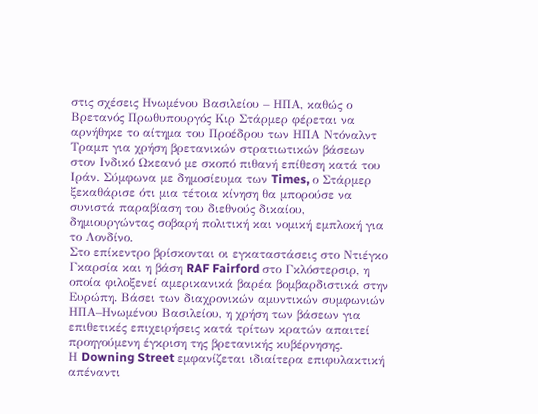στις σχέσεις Ηνωμένου Βασιλείου – ΗΠΑ, καθώς ο Βρετανός Πρωθυπουργός Κιρ Στάρμερ φέρεται να αρνήθηκε το αίτημα του Προέδρου των ΗΠΑ Ντόναλντ Τραμπ για χρήση βρετανικών στρατιωτικών βάσεων στον Ινδικό Ωκεανό με σκοπό πιθανή επίθεση κατά του Ιράν. Σύμφωνα με δημοσίευμα των Times, ο Στάρμερ ξεκαθάρισε ότι μια τέτοια κίνηση θα μπορούσε να συνιστά παραβίαση του διεθνούς δικαίου, δημιουργώντας σοβαρή πολιτική και νομική εμπλοκή για το Λονδίνο.
Στο επίκεντρο βρίσκονται οι εγκαταστάσεις στο Ντιέγκο Γκαρσία και η βάση RAF Fairford στο Γκλόστερσιρ, η οποία φιλοξενεί αμερικανικά βαρέα βομβαρδιστικά στην Ευρώπη. Βάσει των διαχρονικών αμυντικών συμφωνιών ΗΠΑ–Ηνωμένου Βασιλείου, η χρήση των βάσεων για επιθετικές επιχειρήσεις κατά τρίτων κρατών απαιτεί προηγούμενη έγκριση της βρετανικής κυβέρνησης.
Η Downing Street εμφανίζεται ιδιαίτερα επιφυλακτική απέναντι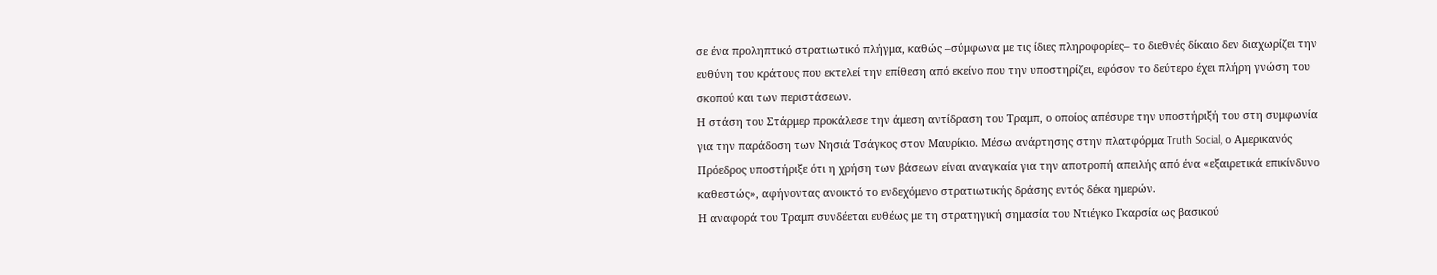σε ένα προληπτικό στρατιωτικό πλήγμα, καθώς –σύμφωνα με τις ίδιες πληροφορίες– το διεθνές δίκαιο δεν διαχωρίζει την ευθύνη του κράτους που εκτελεί την επίθεση από εκείνο που την υποστηρίζει, εφόσον το δεύτερο έχει πλήρη γνώση του σκοπού και των περιστάσεων.
Η στάση του Στάρμερ προκάλεσε την άμεση αντίδραση του Τραμπ, ο οποίος απέσυρε την υποστήριξή του στη συμφωνία για την παράδοση των Νησιά Τσάγκος στον Μαυρίκιο. Μέσω ανάρτησης στην πλατφόρμα Truth Social, ο Αμερικανός Πρόεδρος υποστήριξε ότι η χρήση των βάσεων είναι αναγκαία για την αποτροπή απειλής από ένα «εξαιρετικά επικίνδυνο καθεστώς», αφήνοντας ανοικτό το ενδεχόμενο στρατιωτικής δράσης εντός δέκα ημερών.
Η αναφορά του Τραμπ συνδέεται ευθέως με τη στρατηγική σημασία του Ντιέγκο Γκαρσία ως βασικού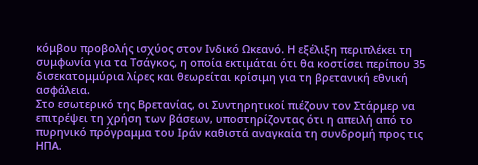κόμβου προβολής ισχύος στον Ινδικό Ωκεανό. Η εξέλιξη περιπλέκει τη συμφωνία για τα Τσάγκος, η οποία εκτιμάται ότι θα κοστίσει περίπου 35 δισεκατομμύρια λίρες και θεωρείται κρίσιμη για τη βρετανική εθνική ασφάλεια.
Στο εσωτερικό της Βρετανίας, οι Συντηρητικοί πιέζουν τον Στάρμερ να επιτρέψει τη χρήση των βάσεων, υποστηρίζοντας ότι η απειλή από το πυρηνικό πρόγραμμα του Ιράν καθιστά αναγκαία τη συνδρομή προς τις ΗΠΑ.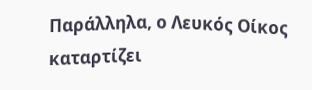Παράλληλα, ο Λευκός Οίκος καταρτίζει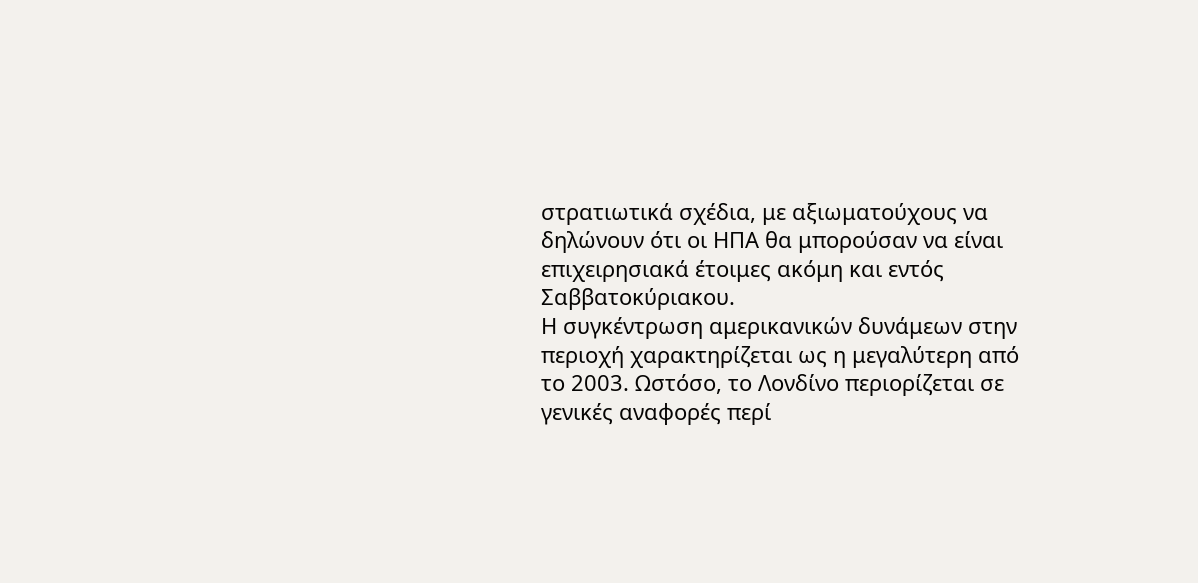στρατιωτικά σχέδια, με αξιωματούχους να δηλώνουν ότι οι ΗΠΑ θα μπορούσαν να είναι επιχειρησιακά έτοιμες ακόμη και εντός Σαββατοκύριακου.
Η συγκέντρωση αμερικανικών δυνάμεων στην περιοχή χαρακτηρίζεται ως η μεγαλύτερη από το 2003. Ωστόσο, το Λονδίνο περιορίζεται σε γενικές αναφορές περί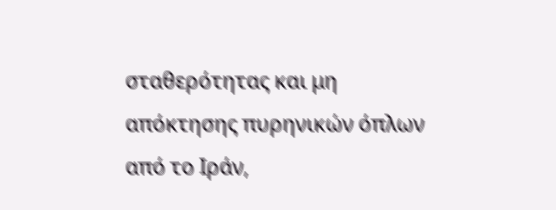σταθερότητας και μη απόκτησης πυρηνικών όπλων από το Ιράν,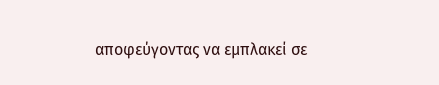αποφεύγοντας να εμπλακεί σε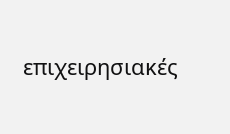επιχειρησιακές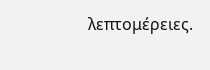λεπτομέρειες.